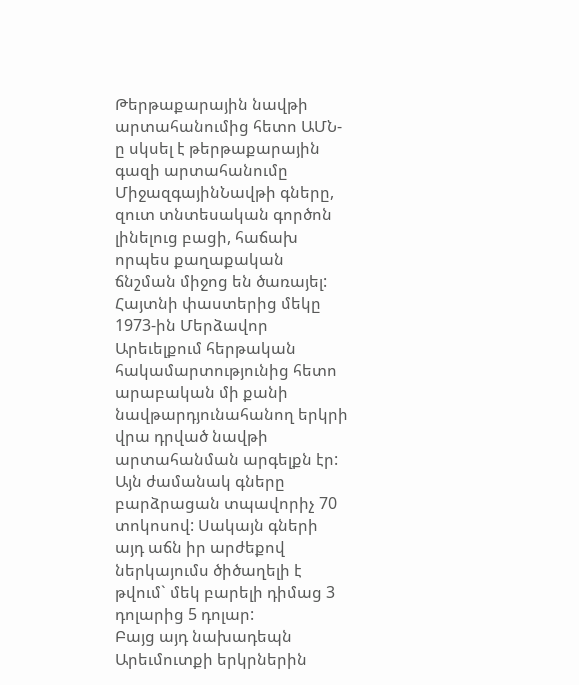Թերթաքարային նավթի արտահանումից հետո ԱՄՆ-ը սկսել է թերթաքարային գազի արտահանումը
ՄիջազգայինՆավթի գները, զուտ տնտեսական գործոն լինելուց բացի, հաճախ որպես քաղաքական ճնշման միջոց են ծառայել: Հայտնի փաստերից մեկը 1973-ին Մերձավոր Արեւելքում հերթական հակամարտությունից հետո արաբական մի քանի նավթարդյունահանող երկրի վրա դրված նավթի արտահանման արգելքն էր: Այն ժամանակ գները բարձրացան տպավորիչ 70 տոկոսով: Սակայն գների այդ աճն իր արժեքով ներկայումս ծիծաղելի է թվում` մեկ բարելի դիմաց 3 դոլարից 5 դոլար:
Բայց այդ նախադեպն Արեւմուտքի երկրներին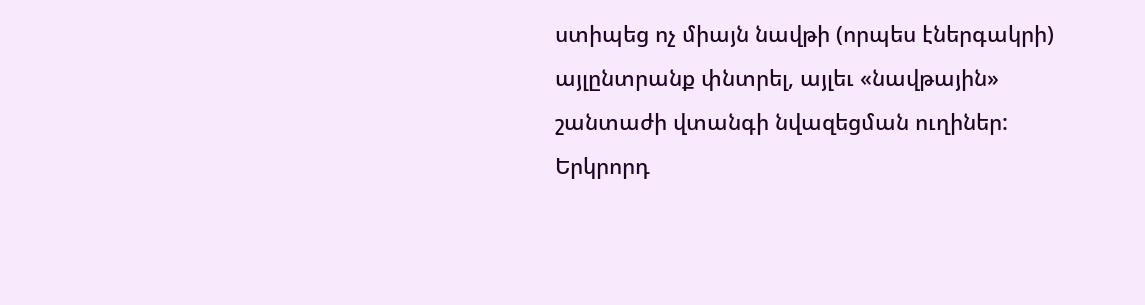ստիպեց ոչ միայն նավթի (որպես էներգակրի) այլընտրանք փնտրել, այլեւ «նավթային» շանտաժի վտանգի նվազեցման ուղիներ: Երկրորդ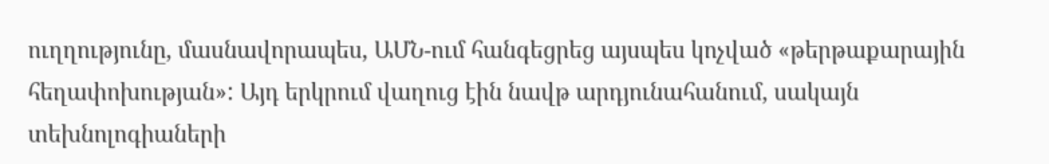ուղղությունը, մասնավորապես, ԱՄՆ-ում հանգեցրեց այսպես կոչված «թերթաքարային հեղափոխության»: Այդ երկրում վաղուց էին նավթ արդյունահանում, սակայն տեխնոլոգիաների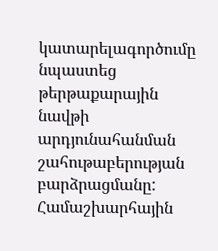կատարելագործումը նպաստեց թերթաքարային նավթի արդյունահանման շահութաբերության բարձրացմանը:
Համաշխարհային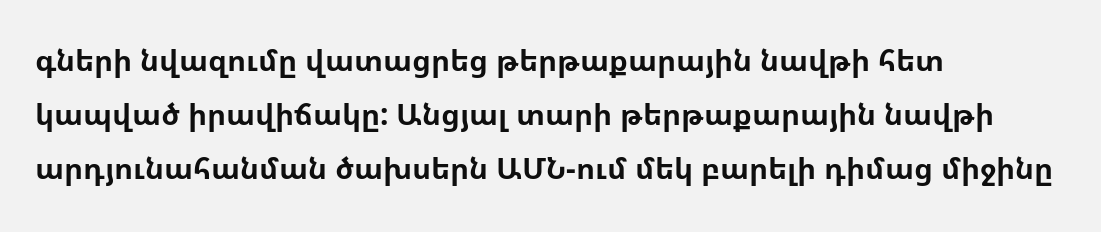գների նվազումը վատացրեց թերթաքարային նավթի հետ կապված իրավիճակը: Անցյալ տարի թերթաքարային նավթի արդյունահանման ծախսերն ԱՄՆ-ում մեկ բարելի դիմաց միջինը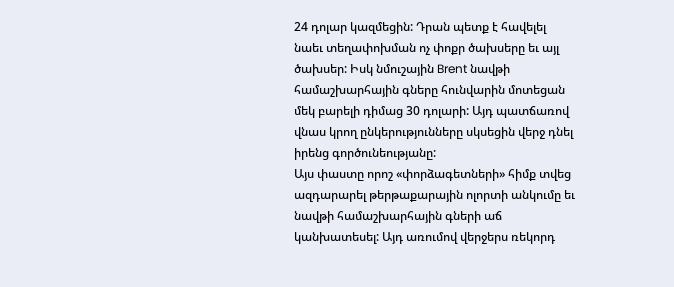24 դոլար կազմեցին: Դրան պետք է հավելել նաեւ տեղափոխման ոչ փոքր ծախսերը եւ այլ ծախսեր: Իսկ նմուշային Brent նավթի համաշխարհային գները հունվարին մոտեցան մեկ բարելի դիմաց 30 դոլարի: Այդ պատճառով վնաս կրող ընկերությունները սկսեցին վերջ դնել իրենց գործունեությանը:
Այս փաստը որոշ «փորձագետների» հիմք տվեց ազդարարել թերթաքարային ոլորտի անկումը եւ նավթի համաշխարհային գների աճ կանխատեսել: Այդ առումով վերջերս ռեկորդ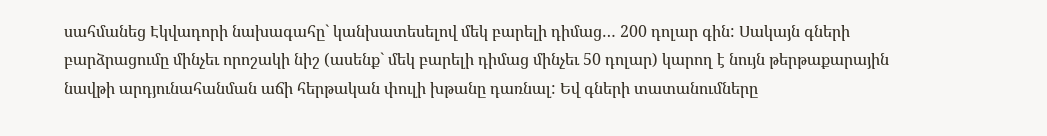սահմանեց Էկվադորի նախագահը` կանխատեսելով մեկ բարելի դիմաց… 200 դոլար գին: Սակայն գների բարձրացումը մինչեւ որոշակի նիշ (ասենք` մեկ բարելի դիմաց մինչեւ 50 դոլար) կարող է նույն թերթաքարային նավթի արդյունահանման աճի հերթական փուլի խթանը դառնալ: Եվ գների տատանումները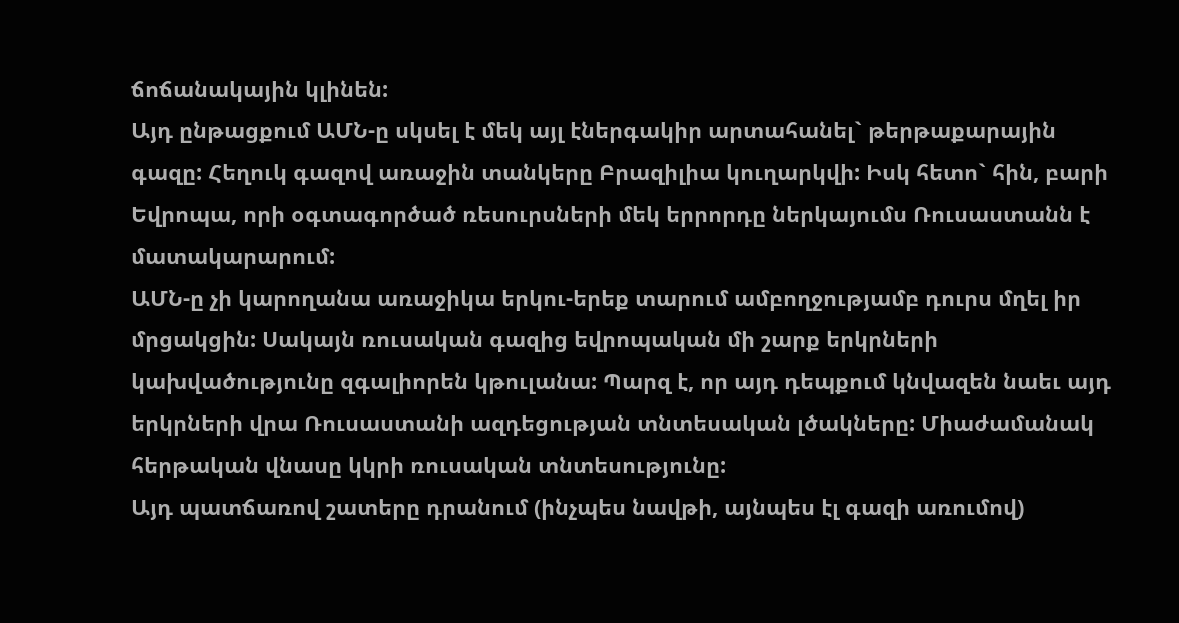ճոճանակային կլինեն:
Այդ ընթացքում ԱՄՆ-ը սկսել է մեկ այլ էներգակիր արտահանել` թերթաքարային գազը: Հեղուկ գազով առաջին տանկերը Բրազիլիա կուղարկվի: Իսկ հետո` հին, բարի Եվրոպա, որի օգտագործած ռեսուրսների մեկ երրորդը ներկայումս Ռուսաստանն է մատակարարում:
ԱՄՆ-ը չի կարողանա առաջիկա երկու-երեք տարում ամբողջությամբ դուրս մղել իր մրցակցին: Սակայն ռուսական գազից եվրոպական մի շարք երկրների կախվածությունը զգալիորեն կթուլանա: Պարզ է, որ այդ դեպքում կնվազեն նաեւ այդ երկրների վրա Ռուսաստանի ազդեցության տնտեսական լծակները: Միաժամանակ հերթական վնասը կկրի ռուսական տնտեսությունը:
Այդ պատճառով շատերը դրանում (ինչպես նավթի, այնպես էլ գազի առումով)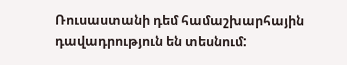Ռուսաստանի դեմ համաշխարհային դավադրություն են տեսնում: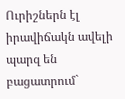Ուրիշներն էլ իրավիճակն ավելի պարզ են բացատրում`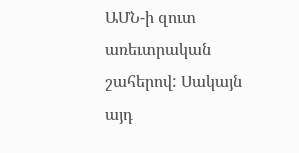ԱՄՆ-ի զուտ առեւտրական շահերով: Սակայն այդ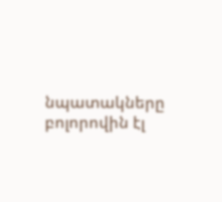նպատակները բոլորովին էլ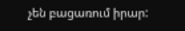չեն բացառում իրար: